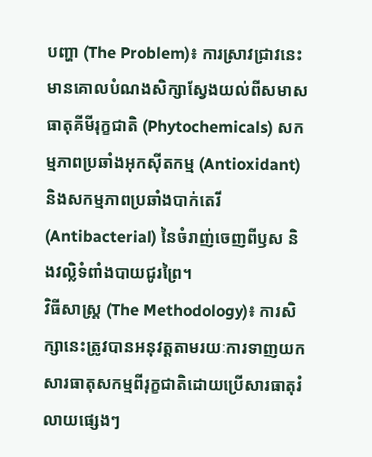បញ្ហា (The Problem)៖ ការស្រាវជ្រាវនេះមានគោលបំណងសិក្សាស្វែងយល់ពីសមាសធាតុគីមីរុក្ខជាតិ (Phytochemicals) សកម្មភាពប្រឆាំងអុកស៊ីតកម្ម (Antioxidant) និងសកម្មភាពប្រឆាំងបាក់តេរី (Antibacterial) នៃចំរាញ់ចេញពីឫស និងវល្លិទំពាំងបាយជូរព្រៃ។
វិធីសាស្ត្រ (The Methodology)៖ ការសិក្សានេះត្រូវបានអនុវត្តតាមរយៈការទាញយកសារធាតុសកម្មពីរុក្ខជាតិដោយប្រើសារធាតុរំលាយផ្សេងៗ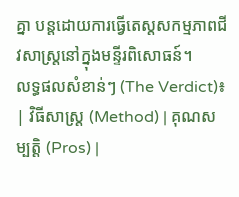គ្នា បន្តដោយការធ្វើតេស្តសកម្មភាពជីវសាស្ត្រនៅក្នុងមន្ទីរពិសោធន៍។
លទ្ធផលសំខាន់ៗ (The Verdict)៖
| វិធីសាស្ត្រ (Method) | គុណសម្បត្តិ (Pros) |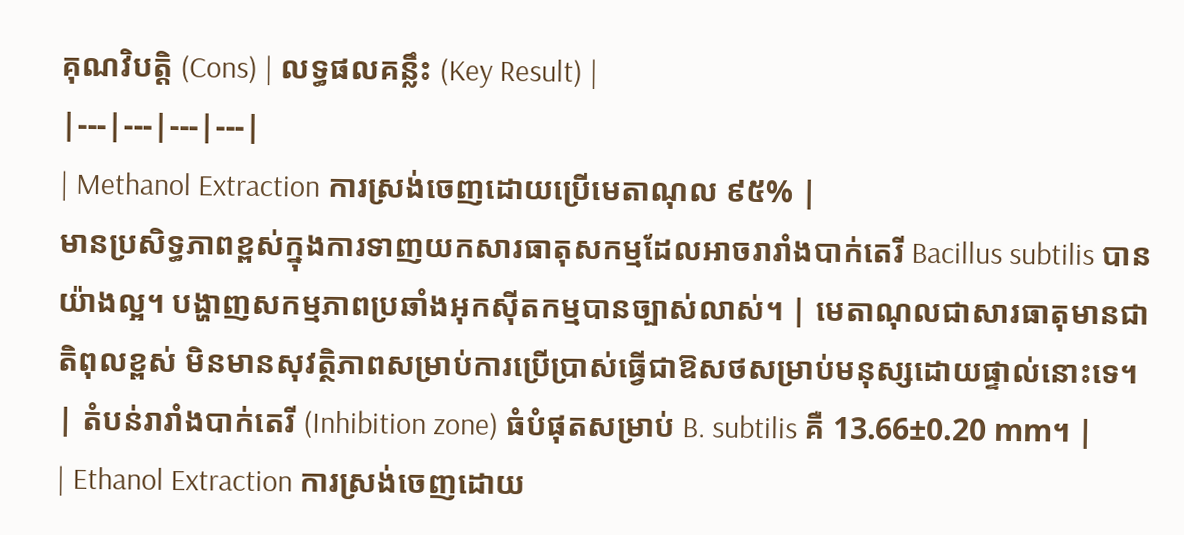គុណវិបត្តិ (Cons) | លទ្ធផលគន្លឹះ (Key Result) |
|---|---|---|---|
| Methanol Extraction ការស្រង់ចេញដោយប្រើមេតាណុល ៩៥% |
មានប្រសិទ្ធភាពខ្ពស់ក្នុងការទាញយកសារធាតុសកម្មដែលអាចរារាំងបាក់តេរី Bacillus subtilis បានយ៉ាងល្អ។ បង្ហាញសកម្មភាពប្រឆាំងអុកស៊ីតកម្មបានច្បាស់លាស់។ | មេតាណុលជាសារធាតុមានជាតិពុលខ្ពស់ មិនមានសុវត្ថិភាពសម្រាប់ការប្រើប្រាស់ធ្វើជាឱសថសម្រាប់មនុស្សដោយផ្ទាល់នោះទេ។ | តំបន់រារាំងបាក់តេរី (Inhibition zone) ធំបំផុតសម្រាប់ B. subtilis គឺ 13.66±0.20 mm។ |
| Ethanol Extraction ការស្រង់ចេញដោយ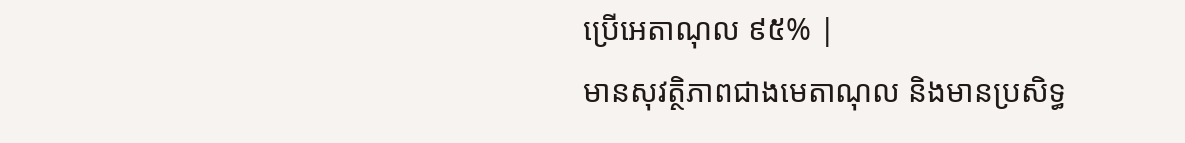ប្រើអេតាណុល ៩៥% |
មានសុវត្ថិភាពជាងមេតាណុល និងមានប្រសិទ្ធ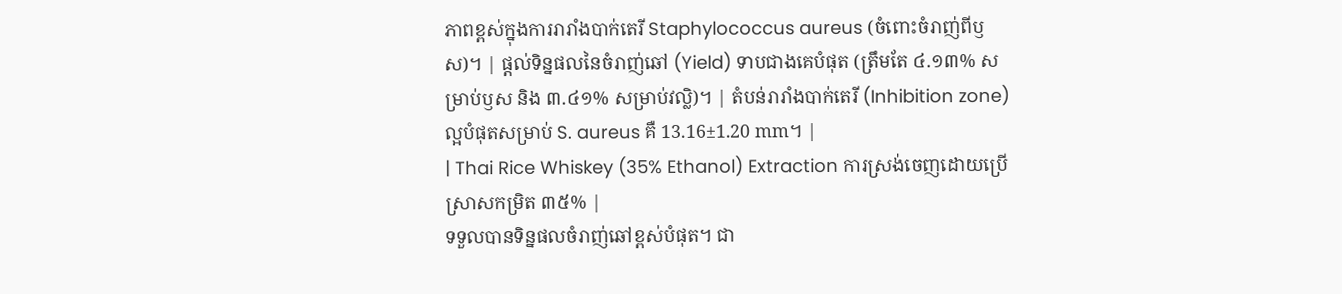ភាពខ្ពស់ក្នុងការរារាំងបាក់តេរី Staphylococcus aureus (ចំពោះចំរាញ់ពីឫស)។ | ផ្តល់ទិន្នផលនៃចំរាញ់ឆៅ (Yield) ទាបជាងគេបំផុត (ត្រឹមតែ ៤.១៣% សម្រាប់ឫស និង ៣.៤១% សម្រាប់វល្លិ)។ | តំបន់រារាំងបាក់តេរី (Inhibition zone) ល្អបំផុតសម្រាប់ S. aureus គឺ 13.16±1.20 mm។ |
| Thai Rice Whiskey (35% Ethanol) Extraction ការស្រង់ចេញដោយប្រើស្រាសកម្រិត ៣៥% |
ទទួលបានទិន្នផលចំរាញ់ឆៅខ្ពស់បំផុត។ ជា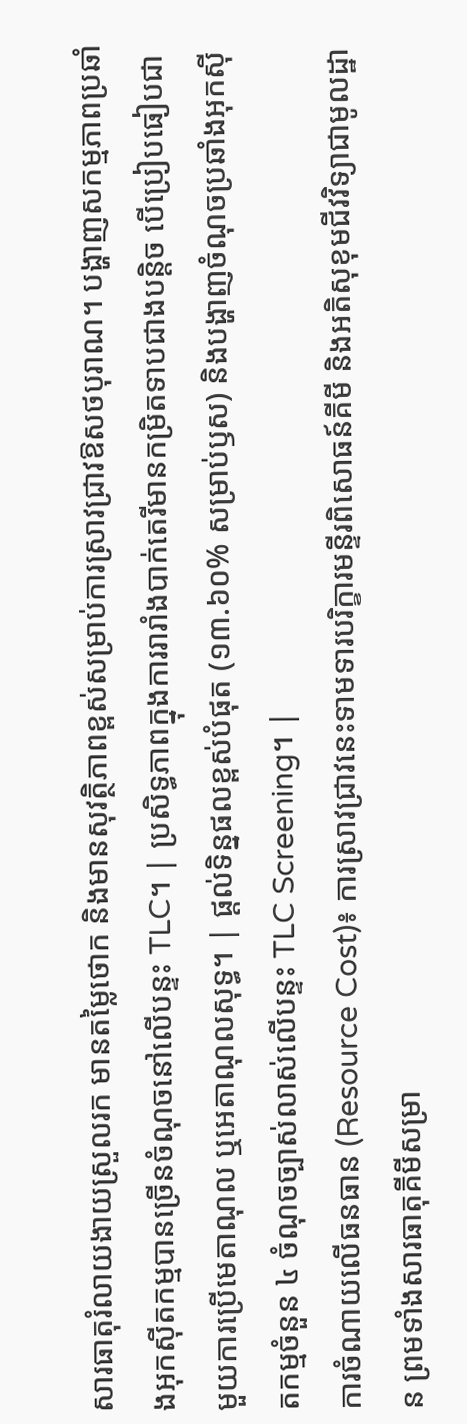សារធាតុរំលាយងាយស្រួលរក មានតម្លៃថោក និងមានសុវត្ថិភាពខ្ពស់សម្រាប់ការស្រាវជ្រាវឱសថបុរាណ។ បង្ហាញសកម្មភាពប្រឆាំងអុកស៊ីតកម្មបានច្រើនចំណុចនៅលើបន្ទះ TLC។ | ប្រសិទ្ធភាពក្នុងការរារាំងបាក់តេរីមានកម្រិតទាបជាងបន្តិច បើប្រៀបធៀបជាមួយការប្រើមេតាណុល ឬអេតាណុលសុទ្ធ។ | ផ្តល់ទិន្នផលខ្ពស់បំផុត (១៣.៦០% សម្រាប់ឫស) និងបង្ហាញចំណុចប្រឆាំងអុកស៊ីតកម្មចំនួន ៤ ចំណុចច្បាស់លាស់លើបន្ទះ TLC Screening។ |
ការចំណាយលើធនធាន (Resource Cost)៖ ការស្រាវជ្រាវនេះទាមទារបរិក្ខារមន្ទីរពិសោធន៍គីមី និងអតិសុខុមជីវវិទ្យាជាមូលដ្ឋាន ព្រមទាំងសារធាតុគីមីសម្រា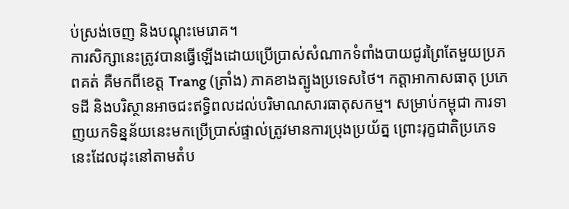ប់ស្រង់ចេញ និងបណ្តុះមេរោគ។
ការសិក្សានេះត្រូវបានធ្វើឡើងដោយប្រើប្រាស់សំណាកទំពាំងបាយជូរព្រៃតែមួយប្រភពគត់ គឺមកពីខេត្ត Trang (ត្រាំង) ភាគខាងត្បូងប្រទេសថៃ។ កត្តាអាកាសធាតុ ប្រភេទដី និងបរិស្ថានអាចជះឥទ្ធិពលដល់បរិមាណសារធាតុសកម្ម។ សម្រាប់កម្ពុជា ការទាញយកទិន្នន័យនេះមកប្រើប្រាស់ផ្ទាល់ត្រូវមានការប្រុងប្រយ័ត្ន ព្រោះរុក្ខជាតិប្រភេទនេះដែលដុះនៅតាមតំប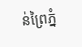ន់ព្រៃភ្នំ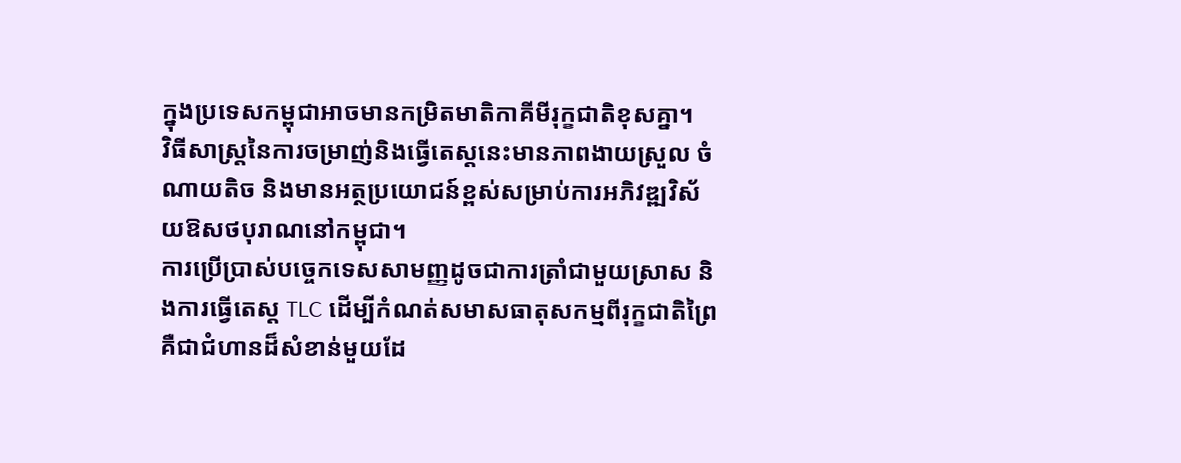ក្នុងប្រទេសកម្ពុជាអាចមានកម្រិតមាតិកាគីមីរុក្ខជាតិខុសគ្នា។
វិធីសាស្ត្រនៃការចម្រាញ់និងធ្វើតេស្តនេះមានភាពងាយស្រួល ចំណាយតិច និងមានអត្ថប្រយោជន៍ខ្ពស់សម្រាប់ការអភិវឌ្ឍវិស័យឱសថបុរាណនៅកម្ពុជា។
ការប្រើប្រាស់បច្ចេកទេសសាមញ្ញដូចជាការត្រាំជាមួយស្រាស និងការធ្វើតេស្ត TLC ដើម្បីកំណត់សមាសធាតុសកម្មពីរុក្ខជាតិព្រៃ គឺជាជំហានដ៏សំខាន់មួយដែ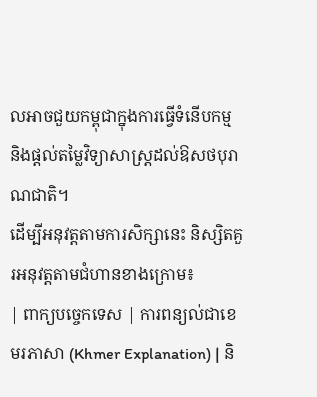លអាចជួយកម្ពុជាក្នុងការធ្វើទំនើបកម្ម និងផ្តល់តម្លៃវិទ្យាសាស្ត្រដល់ឱសថបុរាណជាតិ។
ដើម្បីអនុវត្តតាមការសិក្សានេះ និស្សិតគួរអនុវត្តតាមជំហានខាងក្រោម៖
| ពាក្យបច្ចេកទេស | ការពន្យល់ជាខេមរភាសា (Khmer Explanation) | និ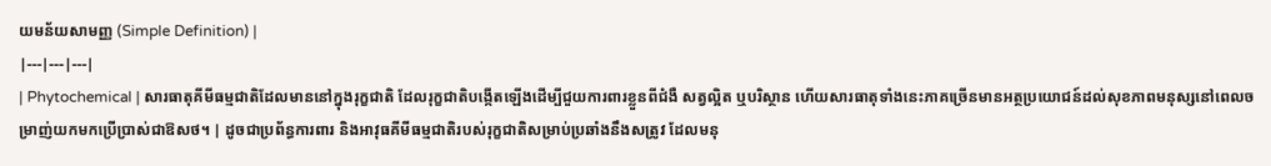យមន័យសាមញ្ញ (Simple Definition) |
|---|---|---|
| Phytochemical | សារធាតុគីមីធម្មជាតិដែលមាននៅក្នុងរុក្ខជាតិ ដែលរុក្ខជាតិបង្កើតឡើងដើម្បីជួយការពារខ្លួនពីជំងឺ សត្វល្អិត ឬបរិស្ថាន ហើយសារធាតុទាំងនេះភាគច្រើនមានអត្ថប្រយោជន៍ដល់សុខភាពមនុស្សនៅពេលចម្រាញ់យកមកប្រើប្រាស់ជាឱសថ។ | ដូចជាប្រព័ន្ធការពារ និងអាវុធគីមីធម្មជាតិរបស់រុក្ខជាតិសម្រាប់ប្រឆាំងនឹងសត្រូវ ដែលមនុ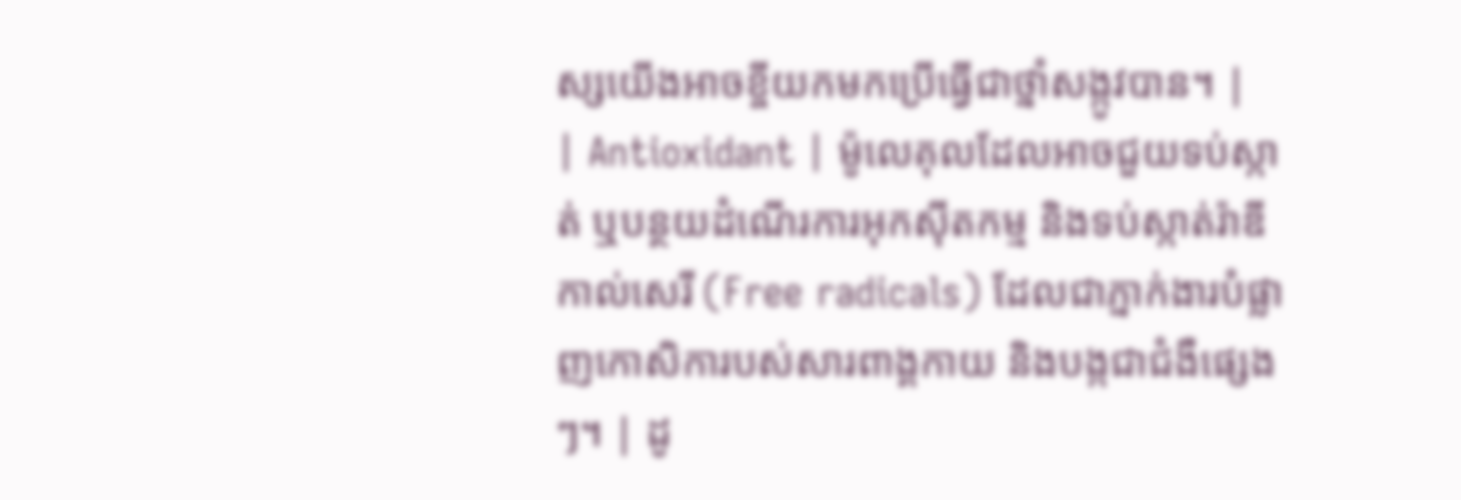ស្សយើងអាចខ្ចីយកមកប្រើធ្វើជាថ្នាំសង្កូវបាន។ |
| Antioxidant | ម៉ូលេគុលដែលអាចជួយទប់ស្កាត់ ឬបន្ថយដំណើរការអុកស៊ីតកម្ម និងទប់ស្កាត់រ៉ាឌីកាល់សេរី (Free radicals) ដែលជាភ្នាក់ងារបំផ្លាញកោសិការបស់សារពាង្គកាយ និងបង្កជាជំងឺផ្សេងៗ។ | ដូ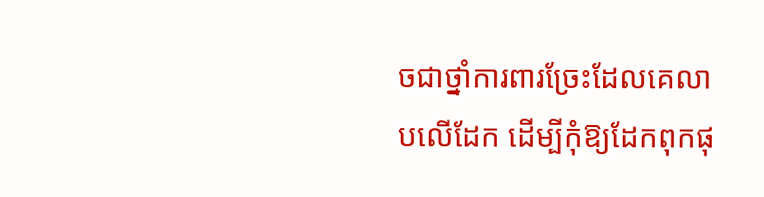ចជាថ្នាំការពារច្រែះដែលគេលាបលើដែក ដើម្បីកុំឱ្យដែកពុកផុ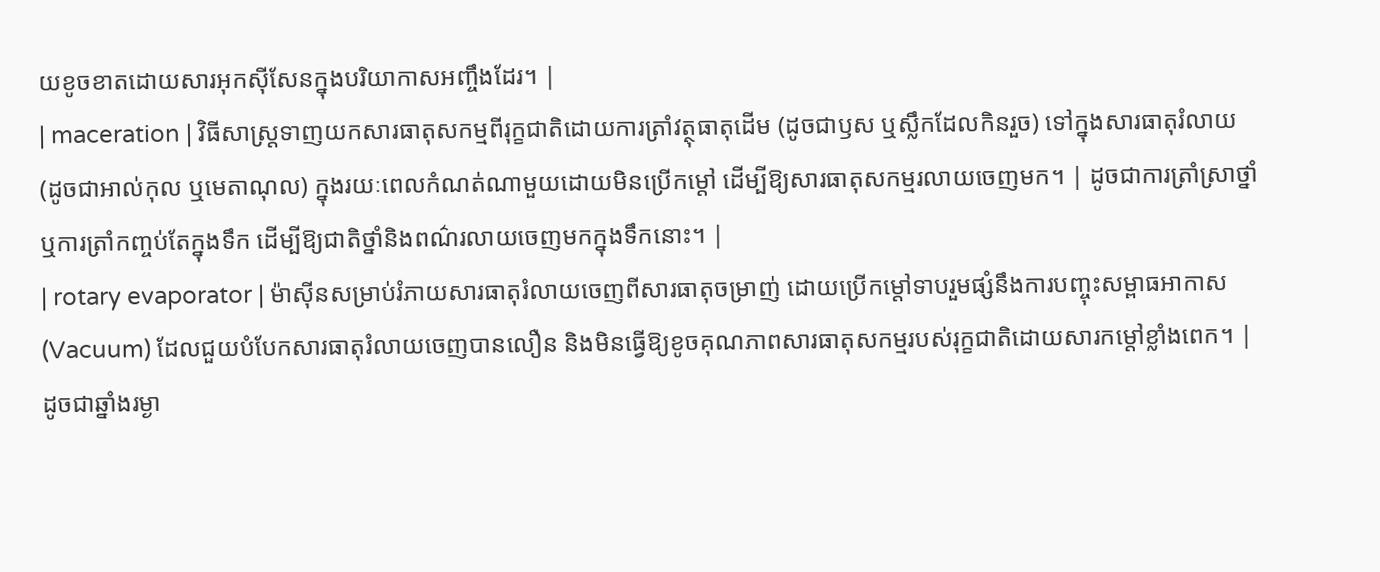យខូចខាតដោយសារអុកស៊ីសែនក្នុងបរិយាកាសអញ្ចឹងដែរ។ |
| maceration | វិធីសាស្ត្រទាញយកសារធាតុសកម្មពីរុក្ខជាតិដោយការត្រាំវត្ថុធាតុដើម (ដូចជាឫស ឬស្លឹកដែលកិនរួច) ទៅក្នុងសារធាតុរំលាយ (ដូចជាអាល់កុល ឬមេតាណុល) ក្នុងរយៈពេលកំណត់ណាមួយដោយមិនប្រើកម្តៅ ដើម្បីឱ្យសារធាតុសកម្មរលាយចេញមក។ | ដូចជាការត្រាំស្រាថ្នាំ ឬការត្រាំកញ្ចប់តែក្នុងទឹក ដើម្បីឱ្យជាតិថ្នាំនិងពណ៌រលាយចេញមកក្នុងទឹកនោះ។ |
| rotary evaporator | ម៉ាស៊ីនសម្រាប់រំភាយសារធាតុរំលាយចេញពីសារធាតុចម្រាញ់ ដោយប្រើកម្តៅទាបរួមផ្សំនឹងការបញ្ចុះសម្ពាធអាកាស (Vacuum) ដែលជួយបំបែកសារធាតុរំលាយចេញបានលឿន និងមិនធ្វើឱ្យខូចគុណភាពសារធាតុសកម្មរបស់រុក្ខជាតិដោយសារកម្តៅខ្លាំងពេក។ | ដូចជាឆ្នាំងរម្ងា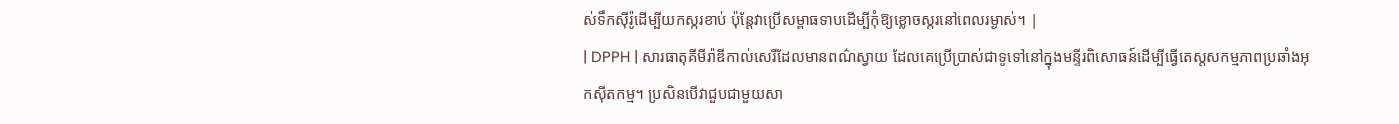ស់ទឹកស៊ីរ៉ូដើម្បីយកស្ករខាប់ ប៉ុន្តែវាប្រើសម្ពាធទាបដើម្បីកុំឱ្យខ្លោចស្ករនៅពេលរម្ងាស់។ |
| DPPH | សារធាតុគីមីរ៉ាឌីកាល់សេរីដែលមានពណ៌ស្វាយ ដែលគេប្រើប្រាស់ជាទូទៅនៅក្នុងមន្ទីរពិសោធន៍ដើម្បីធ្វើតេស្តសកម្មភាពប្រឆាំងអុកស៊ីតកម្ម។ ប្រសិនបើវាជួបជាមួយសា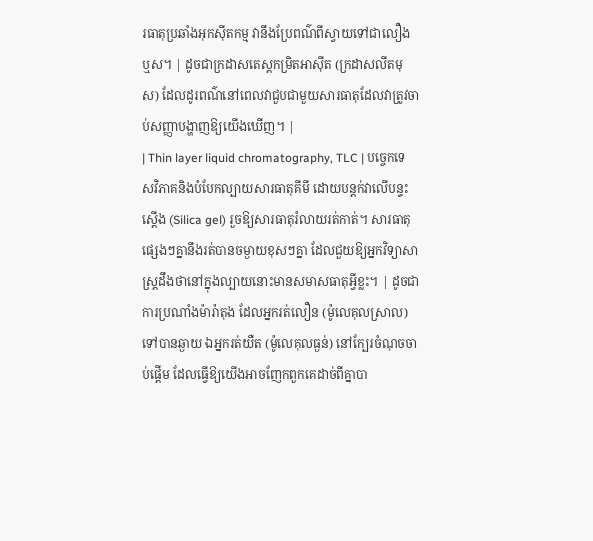រធាតុប្រឆាំងអុកស៊ីតកម្ម វានឹងប្រែពណ៌ពីស្វាយទៅជាលឿង ឬស។ | ដូចជាក្រដាសតេស្តកម្រិតអាស៊ីត (ក្រដាសលីតមុស) ដែលដូរពណ៌នៅពេលវាជួបជាមួយសារធាតុដែលវាត្រូវចាប់សញ្ញាបង្ហាញឱ្យយើងឃើញ។ |
| Thin layer liquid chromatography, TLC | បច្ចេកទេសវិភាគនិងបំបែកល្បាយសារធាតុគីមី ដោយបន្តក់វាលើបន្ទះស្តើង (Silica gel) រួចឱ្យសារធាតុរំលាយរត់កាត់។ សារធាតុផ្សេងៗគ្នានឹងរត់បានចម្ងាយខុសៗគ្នា ដែលជួយឱ្យអ្នកវិទ្យាសាស្ត្រដឹងថានៅក្នុងល្បាយនោះមានសមាសធាតុអ្វីខ្លះ។ | ដូចជាការប្រណាំងម៉ារ៉ាតុង ដែលអ្នករត់លឿន (ម៉ូលេគុលស្រាល) ទៅបានឆ្ងាយ ឯអ្នករត់យឺត (ម៉ូលេគុលធ្ងន់) នៅក្បែរចំណុចចាប់ផ្តើម ដែលធ្វើឱ្យយើងអាចញែកពួកគេដាច់ពីគ្នាបា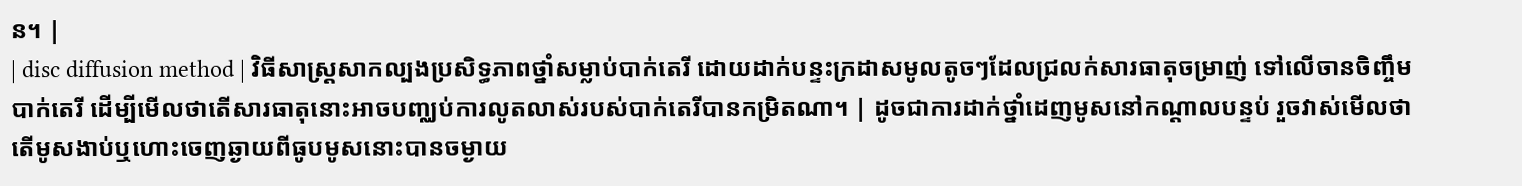ន។ |
| disc diffusion method | វិធីសាស្ត្រសាកល្បងប្រសិទ្ធភាពថ្នាំសម្លាប់បាក់តេរី ដោយដាក់បន្ទះក្រដាសមូលតូចៗដែលជ្រលក់សារធាតុចម្រាញ់ ទៅលើចានចិញ្ចឹមបាក់តេរី ដើម្បីមើលថាតើសារធាតុនោះអាចបញ្ឈប់ការលូតលាស់របស់បាក់តេរីបានកម្រិតណា។ | ដូចជាការដាក់ថ្នាំដេញមូសនៅកណ្តាលបន្ទប់ រួចវាស់មើលថាតើមូសងាប់ឬហោះចេញឆ្ងាយពីធូបមូសនោះបានចម្ងាយ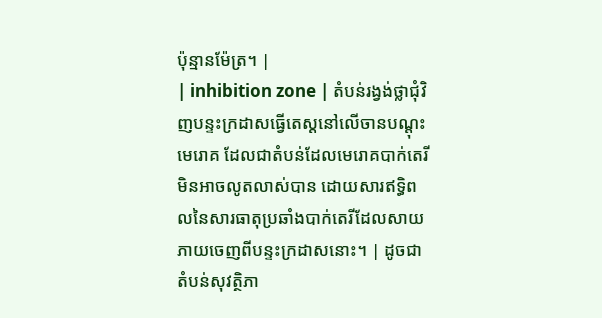ប៉ុន្មានម៉ែត្រ។ |
| inhibition zone | តំបន់រង្វង់ថ្លាជុំវិញបន្ទះក្រដាសធ្វើតេស្តនៅលើចានបណ្តុះមេរោគ ដែលជាតំបន់ដែលមេរោគបាក់តេរីមិនអាចលូតលាស់បាន ដោយសារឥទ្ធិពលនៃសារធាតុប្រឆាំងបាក់តេរីដែលសាយភាយចេញពីបន្ទះក្រដាសនោះ។ | ដូចជាតំបន់សុវត្ថិភា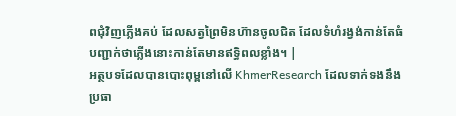ពជុំវិញភ្លើងគប់ ដែលសត្វព្រៃមិនហ៊ានចូលជិត ដែលទំហំរង្វង់កាន់តែធំ បញ្ជាក់ថាភ្លើងនោះកាន់តែមានឥទ្ធិពលខ្លាំង។ |
អត្ថបទដែលបានបោះពុម្ពនៅលើ KhmerResearch ដែលទាក់ទងនឹងប្រធា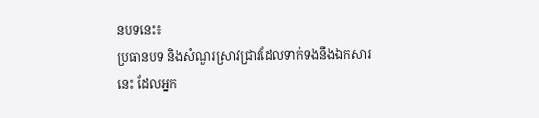នបទនេះ៖
ប្រធានបទ និងសំណួរស្រាវជ្រាវដែលទាក់ទងនឹងឯកសារនេះ ដែលអ្នក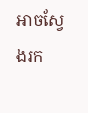អាចស្វែងរក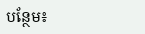បន្ថែម៖